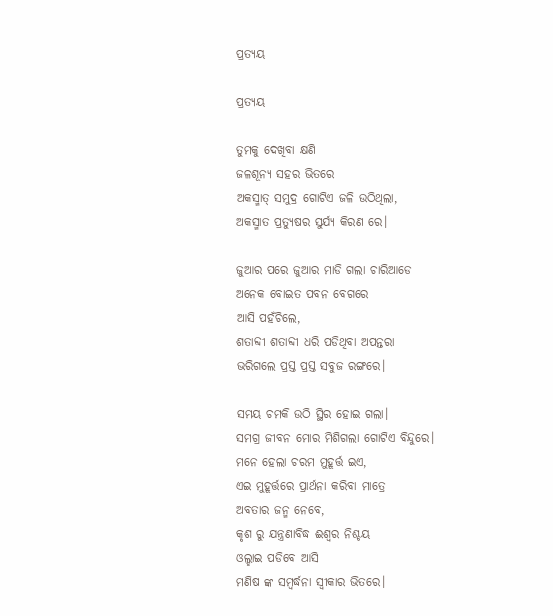ପ୍ରତ୍ୟୟ

ପ୍ରତ୍ୟୟ

ତୁମକୁ ଦେଖିବା କ୍ଷଣି
ଜଳଶୂନ୍ୟ ସହର ଭିତରେ
ଅକସ୍ମାତ୍ ସମୁଦ୍ର ଗୋଟିଏ ଜଳି ଉଠିଥିଲା,
ଅକସ୍ମାତ ପ୍ରତ୍ୟୁଷର ସୁର୍ଯ୍ୟ କିରଣ ରେ।

ଜୁଆର ପରେ ଜୁଆର ମାଡି ଗଲା ଚାରିଆଡେ
ଅନେକ ବୋଇତ ପବନ ବେଗରେ
ଆସି ପହଁଚିଲେ,
ଶତାବ୍ଦୀ ଶତାବ୍ଦୀ ଧରି ପଡିଥିବା ଅପନ୍ତରା
ଭରିଗଲେ ପ୍ରସ୍ତ ପ୍ରସ୍ତ ସବୁଜ ରଙ୍ଗରେ।

ସମୟ ଚମକି ଉଠି ସ୍ଥିର ହୋଇ ଗଲା।
ସମଗ୍ର ଜୀବନ ମୋର ମିଶିଗଲା ଗୋଟିଏ ବିନ୍ଦୁରେ।
ମନେ ହେଲା ଚରମ ମୁହୂର୍ତ୍ତ ଇଏ,
ଏଇ ମୁହୂର୍ତ୍ତରେ ପ୍ରାର୍ଥନା କରିବା ମାତ୍ରେ
ଅବତାର ଜନ୍ମ ନେବେ,
କୃଶ ରୁ ଯନ୍ତ୍ରଣାବିଦ୍ଧ ଈଶ୍ୱର ନିଶ୍ଚୟ
ଓଲ୍ହାଇ ପଡିବେ ଆସି
ମଣିଷ ଙ୍କ ସମ୍ବର୍ଦ୍ଧନା ସ୍ବୀକାର ଭିତରେ।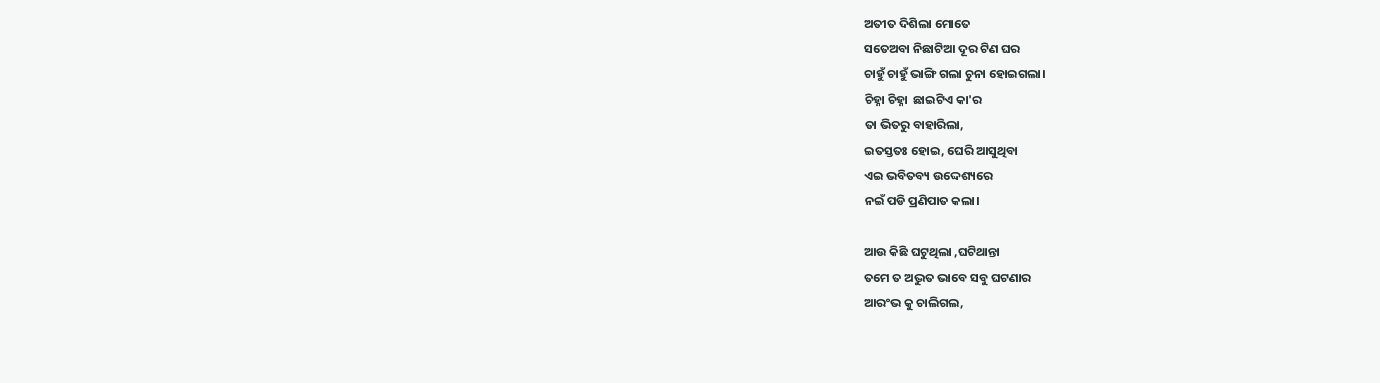ଅତୀତ ଦିଶିଲା ମୋତେ
ସତେଅବା ନିଛାଟିଆ ଦୂର ଟିଣ ଘର
ଚାହୁଁ ଚାହୁଁ ଭାଙ୍ଗି ଗଲା ଚୁନା ହୋଇଗଲା।
ଚିହ୍ନା ଚିହ୍ନା  ଛାଇଟିଏ କା'ର
ତା ଭିତରୁ ବାହାରିଲା,
ଇତସ୍ତତଃ ହୋଇ, ଘେରି ଆସୁଥିବା
ଏଇ ଭବିତବ୍ୟ ଉଦ୍ଦେଶ୍ୟରେ
ନଇଁ ପଡି ପ୍ରଣିପାତ କଲା।

ଆଉ କିଛି ଘଟୁଥିଲା ,ଘଟିଥାନ୍ତା
ତମେ ତ ଅଦ୍ଭୁତ ଭାବେ ସବୁ ଘଟଣାର
ଆରଂଭ କୁ ଚାଲିଗଲ,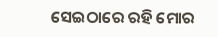ସେଇଠାରେ ରହି ମୋର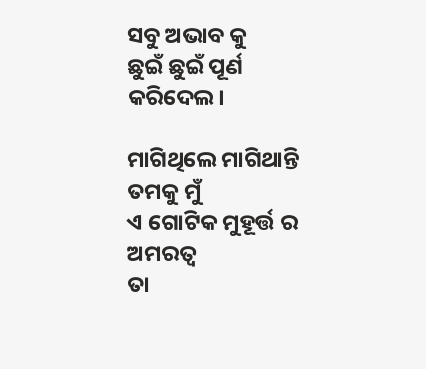ସବୁ ଅଭାବ କୁ
ଛୁଇଁ ଛୁଇଁ ପୂର୍ଣ କରିଦେଲ।

ମାଗିଥିଲେ ମାଗିଥାନ୍ତି ତମକୁ ମୁଁ
ଏ ଗୋଟିକ ମୁହୂର୍ତ୍ତ ର ଅମରତ୍ୱ
ତା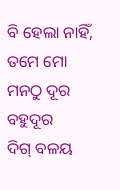ବି ହେଲା ନାହିଁ,
ତମେ ମୋ ମନଠୁ ଦୂର ବହୁଦୂର
ଦିଗ୍ ବଳୟ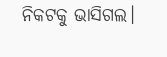ନିକଟକୁ ଭାସିଗଲ।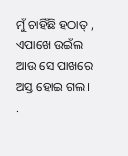ମୁଁ ଚାହିଁଛି ହଠାତ୍ , ଏପାଖେ ଉଇଁଲ
ଆଉ ସେ ପାଖରେ ଅସ୍ତ ହୋଇ ଗଲ।
.